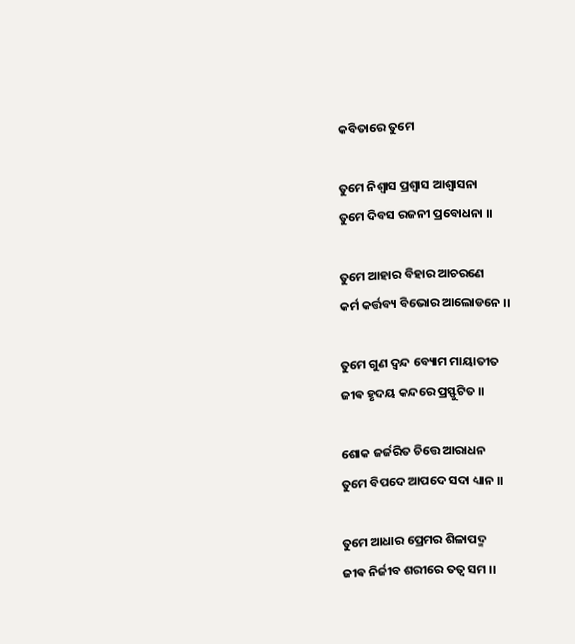କବିତାରେ ତୁମେ

ତୁମେ ନିଶ୍ୱାସ ପ୍ରଶ୍ୱାସ ଆଶ୍ୱାସନା
ତୁମେ ଦିବସ ରଜନୀ ପ୍ରବୋଧନା ।।

ତୁମେ ଆହାର ବିହାର ଆଚରଣେ
କର୍ମ କର୍ତ୍ତବ୍ୟ ବିଭୋର ଆଲୋଡନେ ।।

ତୁମେ ଗୁଣ ଦ୍ଵନ୍ଦ ବ୍ୟୋମ ମାୟାତୀତ
ଜୀଵ ହୃଦୟ କନ୍ଦରେ ପ୍ରସ୍ଫୁଟିତ ।।

ଶୋକ ଜର୍ଜରିତ ଚିତ୍ତେ ଆରାଧନ
ତୁମେ ବିପଦେ ଆପଦେ ସଦା ଧ୍ୟାନ ।।

ତୁମେ ଆଧାର ପ୍ରେମର ଶିଳାପଦ୍ମ
ଜୀଵ ନିର୍ଜୀବ ଶରୀରେ ତତ୍ୱ ସମ ।।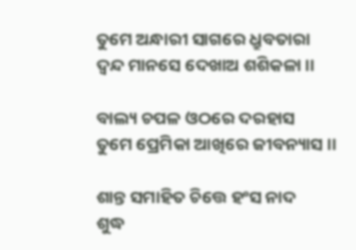ତୁମେ ଅନ୍ଧାରୀ ସାଗରେ ଧ୍ରୁବତାରା
ଦ୍ଵନ୍ଦ ମାନସେ ଦେଖାଅ ଶଶିକଳା ।।

ବାଲ୍ୟ ଚପଳ ଓଠରେ ଦରହାସ
ତୁମେ ପ୍ରେମିକା ଆଖିରେ ଜୀବନ୍ୟାସ ।।

ଶାନ୍ତ ସମାହିତ ଚିତ୍ତେ ହଂସ ନାଦ
ଶୁଦ୍ଧ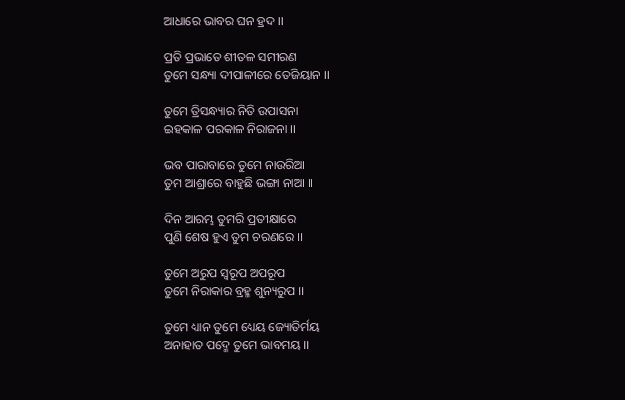ଆଧାରେ ଭାବର ଘନ ହ୍ରଦ ।।

ପ୍ରତି ପ୍ରଭାତେ ଶୀତଳ ସମୀରଣ
ତୁମେ ସନ୍ଧ୍ୟା ଦୀପାଳୀରେ ତେଜିୟାନ ।।

ତୁମେ ତ୍ରିସନ୍ଧ୍ୟାର ନିତି ଉପାସନା
ଇହକାଳ ପରକାଳ ନିରାଜନା ।।

ଭବ ପାରାବାରେ ତୁମେ ନାଉରିଆ
ତୁମ ଆଶ୍ରାରେ ବାହୁଛି ଭଙ୍ଗା ନାଆ ।।

ଦିନ ଆରମ୍ଭ ତୁମରି ପ୍ରତୀକ୍ଷାରେ
ପୁଣି ଶେଷ ହୁଏ ତୁମ ଚରଣରେ ।।

ତୁମେ ଅରୁପ ସ୍ୱରୂପ ଅପରୂପ
ତୁମେ ନିରାକାର ବ୍ରହ୍ମ ଶୁନ୍ୟରୁପ ।।

ତୁମେ ଧ୍ୟାନ ତୁମେ ଧ୍ୟେୟ ଜ୍ୟୋତିର୍ମୟ
ଅନାହାତ ପଦ୍ମେ ତୁମେ ଭାବମୟ ।।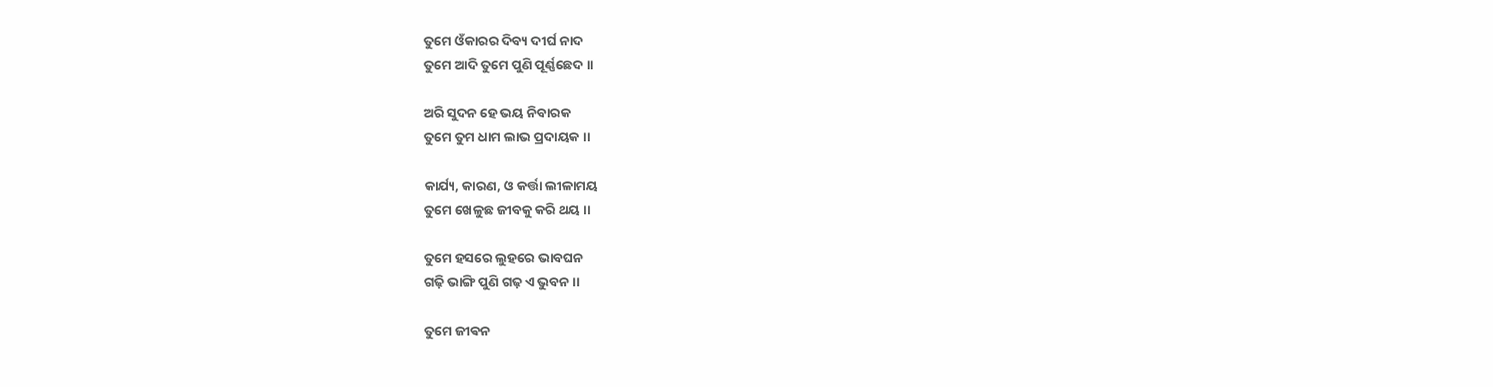ତୁମେ ଓଁକାରର ଦିବ୍ୟ ଦୀର୍ଘ ନାଦ
ତୁମେ ଆଦି ତୁମେ ପୁଣି ପୂର୍ଣ୍ଣଛେଦ ।।

ଅରି ସୁଦନ ହେ ଭୟ ନିବାରକ
ତୁମେ ତୁମ ଧାମ ଲାଭ ପ୍ରଦାୟକ ।।

କାର୍ଯ୍ୟ, କାରଣ, ଓ କର୍ତ୍ତା ଲୀଳାମୟ
ତୁମେ ଖେଳୁଛ ଜୀବକୁ କରି ଥୟ ।।

ତୁମେ ହସରେ ଲୁହରେ ଭାବଘନ
ଗଢ଼ି ଭାଙ୍ଗି ପୁଣି ଗଢ଼ ଏ ଭୁବନ ।।

ତୁମେ ଜୀଵନ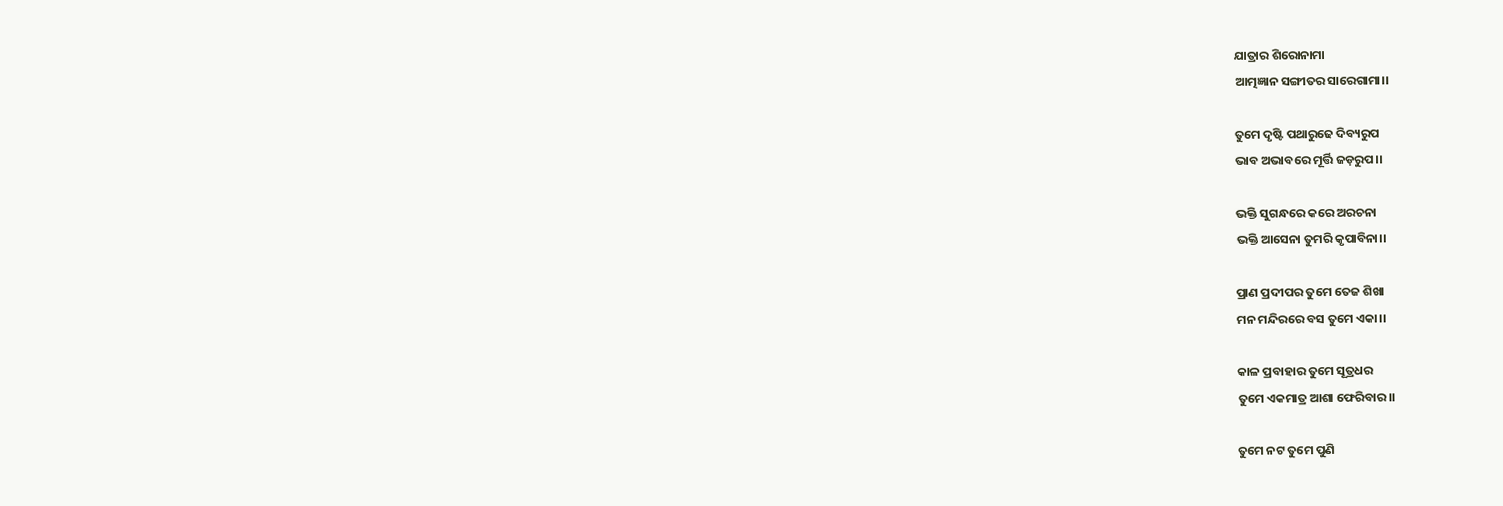ଯାତ୍ରାର ଶିରୋନାମା
ଆତ୍ମଜ୍ଞାନ ସଙ୍ଗୀତର ସାରେଗାମା।।

ତୁମେ ଦୃଷ୍ଟି ପଥାରୁଢେ ଦିବ୍ୟରୁପ
ଭାବ ଅଭାବରେ ମୂର୍ତ୍ତି ଜଡ଼ରୁପ।।

ଭକ୍ତି ସୁଗନ୍ଧରେ କରେ ଅରଚନା
ଭକ୍ତି ଆସେନା ତୁମରି କୃପାବିନା।।

ପ୍ରାଣ ପ୍ରଦୀପର ତୁମେ ତେଜ ଶିଖା
ମନ ମନ୍ଦିରରେ ବସ ତୁମେ ଏକା।।

କାଳ ପ୍ରବାହାର ତୁମେ ସୂତ୍ରଧର
ତୁମେ ଏକମାତ୍ର ଆଶା ଫେରିବାର।।

ତୁମେ ନଟ ତୁମେ ପୁଣି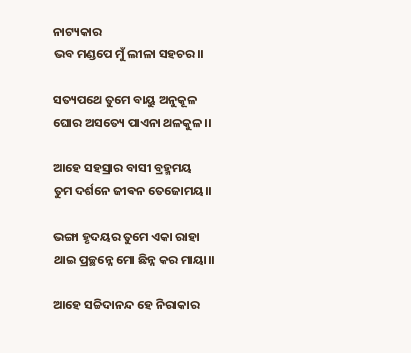ନାଟ୍ୟକାର
ଭବ ମଣ୍ଡପେ ମୁଁ ଲୀଳା ସହଚର।।

ସତ୍ୟପଥେ ତୁମେ ବାୟୁ ଅନୁକୂଳ
ଘୋର ଅସତ୍ୟେ ପାଏନା ଥଳକୁଳ।।

ଆହେ ସହସ୍ରାର ବାସୀ ବ୍ରହ୍ମମୟ
ତୁମ ଦର୍ଶନେ ଜୀଵନ ତେଜୋମୟ।।

ଭଙ୍ଗା ହୃଦୟର ତୁମେ ଏକା ରାହା
ଥାଇ ପ୍ରଚ୍ଛନ୍ନେ ମୋ ଛିନ୍ନ କର ମାୟା।।

ଆହେ ସଚ୍ଚିଦାନନ୍ଦ ହେ ନିରାକାର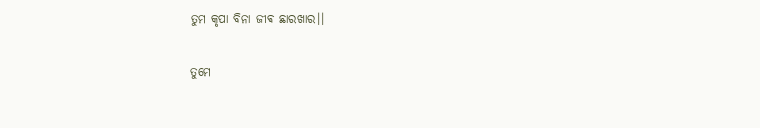ତୁମ କୃପା ବିନା ଜୀଵ ଛାରଖାର।।

ତୁମେ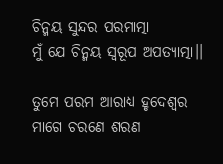ଚିନ୍ମୟ ସୁନ୍ଦର ପରମାତ୍ମା
ମୁଁ ଯେ ଚିନ୍ମୟ ସ୍ୱରୂପ ଅପତ୍ୟାତ୍ମା।।

ତୁମେ ପରମ ଆରାଧ୍ୟ ହୃଦେଶ୍ବର
ମାଗେ ଚରଣେ ଶରଣ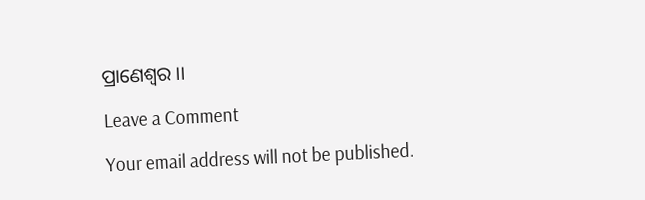ପ୍ରାଣେଶ୍ୱର ।।

Leave a Comment

Your email address will not be published.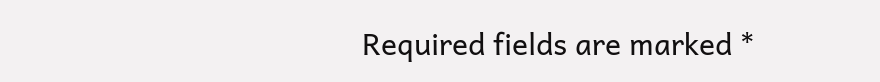Required fields are marked *